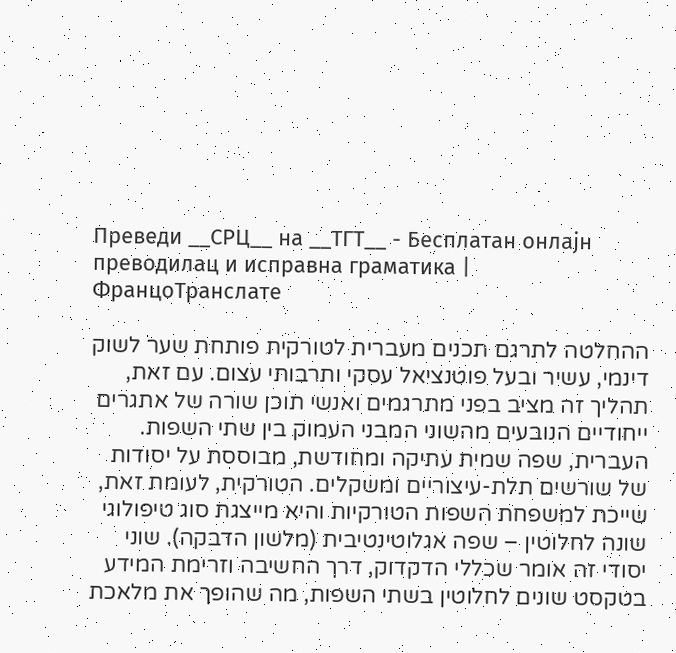Преведи __СРЦ__ на __ТГТ__ - Бесплатан онлајн преводилац и исправна граматика | ФранцоТранслате

ההחלטה לתרגם תכנים מעברית לטורקית פותחת שער לשוק דינמי, עשיר ובעל פוטנציאל עסקי ותרבותי עצום. עם זאת, תהליך זה מציב בפני מתרגמים ואנשי תוכן שורה של אתגרים ייחודיים הנובעים מהשוני המבני העמוק בין שתי השפות. העברית, שפה שמית עתיקה ומחודשת, מבוססת על יסודות של שורשים תלת-עיצוריים ומשקלים. הטורקית, לעומת זאת, שייכת למשפחת השפות הטורקיות והיא מייצגת סוג טיפולוגי שונה לחלוטין – שפה אגלוטינטיבית (מלשון הדבקה). שוני יסודי זה אומר שכללי הדקדוק, דרך החשיבה וזרימת המידע בטקסט שונים לחלוטין בשתי השפות, מה שהופך את מלאכת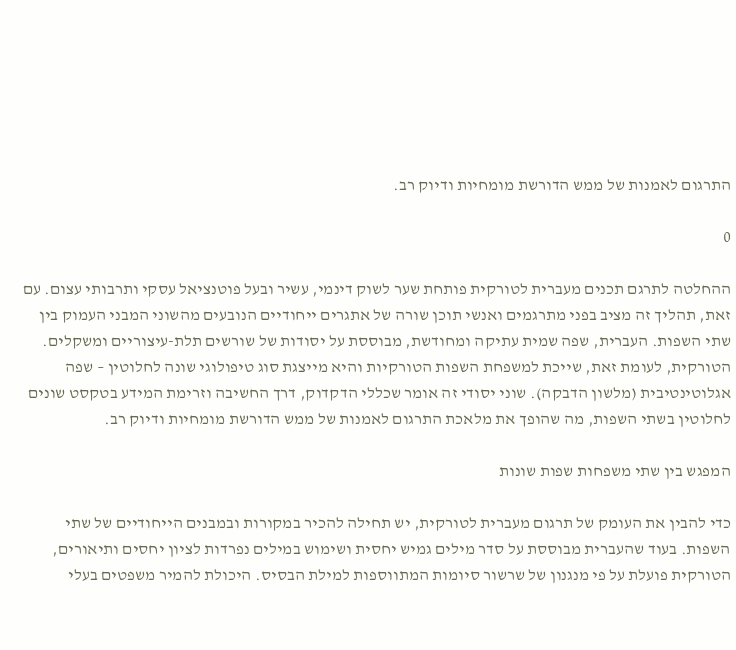התרגום לאמנות של ממש הדורשת מומחיות ודיוק רב.

0

ההחלטה לתרגם תכנים מעברית לטורקית פותחת שער לשוק דינמי, עשיר ובעל פוטנציאל עסקי ותרבותי עצום. עם זאת, תהליך זה מציב בפני מתרגמים ואנשי תוכן שורה של אתגרים ייחודיים הנובעים מהשוני המבני העמוק בין שתי השפות. העברית, שפה שמית עתיקה ומחודשת, מבוססת על יסודות של שורשים תלת-עיצוריים ומשקלים. הטורקית, לעומת זאת, שייכת למשפחת השפות הטורקיות והיא מייצגת סוג טיפולוגי שונה לחלוטין – שפה אגלוטינטיבית (מלשון הדבקה). שוני יסודי זה אומר שכללי הדקדוק, דרך החשיבה וזרימת המידע בטקסט שונים לחלוטין בשתי השפות, מה שהופך את מלאכת התרגום לאמנות של ממש הדורשת מומחיות ודיוק רב.

המפגש בין שתי משפחות שפות שונות

כדי להבין את העומק של תרגום מעברית לטורקית, יש תחילה להכיר במקורות ובמבנים הייחודיים של שתי השפות. בעוד שהעברית מבוססת על סדר מילים גמיש יחסית ושימוש במילים נפרדות לציון יחסים ותיאורים, הטורקית פועלת על פי מנגנון של שרשור סיומות המתווספות למילת הבסיס. היכולת להמיר משפטים בעלי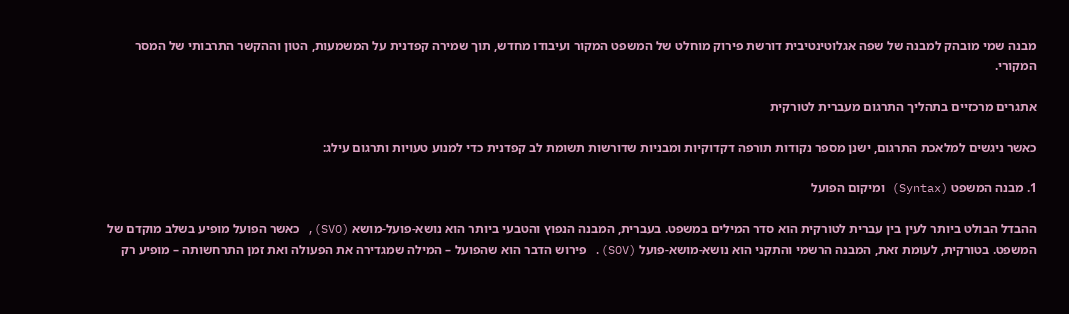מבנה שמי מובהק למבנה של שפה אגלוטינטיבית דורשת פירוק מוחלט של המשפט המקור ועיבודו מחדש, תוך שמירה קפדנית על המשמעות, הטון וההקשר התרבותי של המסר המקורי.

אתגרים מרכזיים בתהליך התרגום מעברית לטורקית

כאשר ניגשים למלאכת התרגום, ישנן מספר נקודות תורפה דקדוקיות ומבניות שדורשות תשומת לב קפדנית כדי למנוע טעויות ותרגום עילג:

1. מבנה המשפט (Syntax) ומיקום הפועל

ההבדל הבולט ביותר לעין בין עברית לטורקית הוא סדר המילים במשפט. בעברית, המבנה הנפוץ והטבעי ביותר הוא נושא-פועל-מושא (SVO), כאשר הפועל מופיע בשלב מוקדם של המשפט. בטורקית, לעומת זאת, המבנה הרשמי והתקני הוא נושא-מושא-פועל (SOV). פירוש הדבר הוא שהפועל – המילה שמגדירה את הפעולה ואת זמן התרחשותה – מופיע רק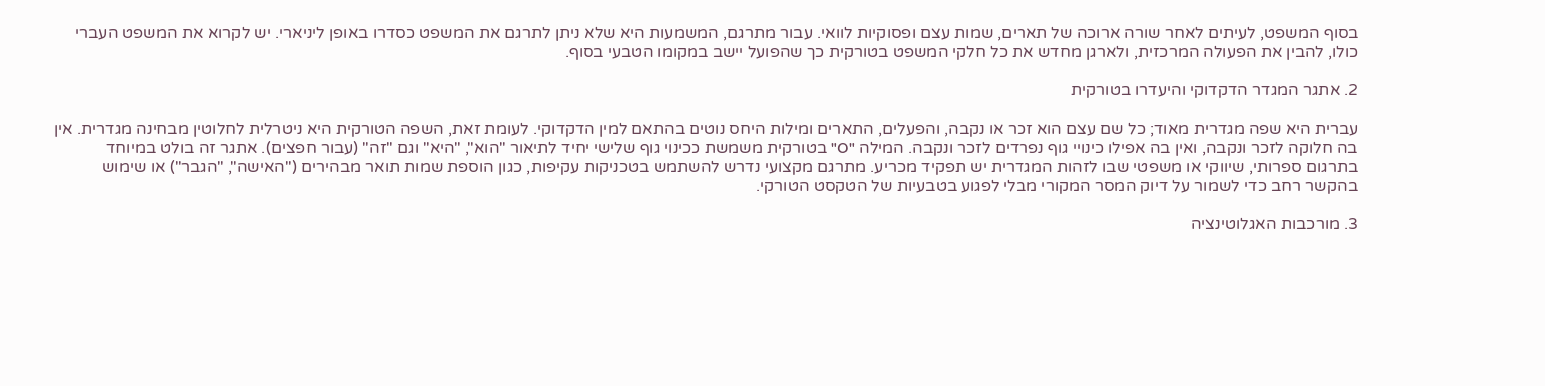בסוף המשפט, לעיתים לאחר שורה ארוכה של תארים, שמות עצם ופסוקיות לוואי. עבור מתרגם, המשמעות היא שלא ניתן לתרגם את המשפט כסדרו באופן ליניארי. יש לקרוא את המשפט העברי כולו, להבין את הפעולה המרכזית, ולארגן מחדש את כל חלקי המשפט בטורקית כך שהפועל יישב במקומו הטבעי בסוף.

2. אתגר המגדר הדקדוקי והיעדרו בטורקית

עברית היא שפה מגדרית מאוד; כל שם עצם הוא זכר או נקבה, והפעלים, התארים ומילות היחס נוטים בהתאם למין הדקדוקי. לעומת זאת, השפה הטורקית היא ניטרלית לחלוטין מבחינה מגדרית. אין בה חלוקה לזכר ונקבה, ואין בה אפילו כינויי גוף נפרדים לזכר ונקבה. המילה "O" בטורקית משמשת ככינוי גוף שלישי יחיד לתיאור "הוא", "היא" וגם "זה" (עבור חפצים). אתגר זה בולט במיוחד בתרגום ספרותי, שיווקי או משפטי שבו לזהות המגדרית יש תפקיד מכריע. מתרגם מקצועי נדרש להשתמש בטכניקות עקיפות, כגון הוספת שמות תואר מבהירים ("האישה", "הגבר") או שימוש בהקשר רחב כדי לשמור על דיוק המסר המקורי מבלי לפגוע בטבעיות של הטקסט הטורקי.

3. מורכבות האגלוטינציה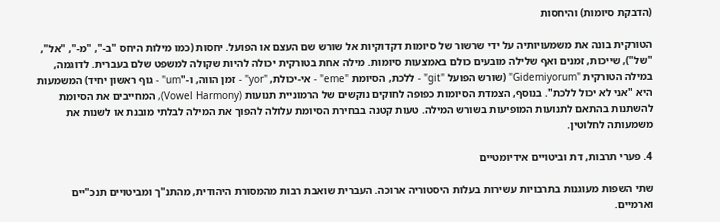(הדבקת סיומות) והיחסות

הטורקית בונה את משמעויותיה על ידי שרשור של סיומות דקדוקיות אל שורש שם העצם או הפועל. יחסות (כמו מילות היחס "ב-", "מ-", "אל", "של"), שייכות, זמנים ואף שלילה מובעים כולם באמצעות סיומות. מילה אחת בטורקית יכולה להיות שקולה למשפט שלם בעברית. לדוגמה, במילה הטורקית "Gidemiyorum" (שורש הפועל "git" - ללכת, הסיומת "eme" - אי-יכולת, "yor" - זמן הווה, ו-"um" - גוף ראשון יחיד) המשמעות היא "אני לא יכול ללכת". בנוסף, הצמדת הסיומות כפופה לחוקים נוקשים של הרמוניית תנועות (Vowel Harmony), המחייבים את הסיומת להשתנות בהתאם לתנועות המופיעות בשורש המילה. טעות קטנה בבחירת הסיומת עלולה להפוך את המילה לבלתי מובנת או לשנות את משמעותה לחלוטין.

4. פערי תרבות, דת וביטויים אידיומטיים

שתי השפות מעוגנות בתרבויות עשירות בעלות היסטוריה ארוכה. העברית שואבת רבות מהמסורת היהודית, מהתנ"ך ומביטויים תנכ"יים וארמיים.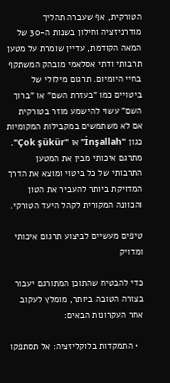הטורקית, אף שעברה תהליך מודרניזציה וחילון בשנות ה-30 של המאה הקודמת, עדיין שומרת על מטען תרבותי ודתי אסלאמי מובהק המשתקף בחיי היומיום. תרגום מילולי של ביטויים כמו "בעזרת השם" או "ברוך השם" עשוי להישמע מוזר בטורקית אם לא משתמשים במקבילות המקומיות כגון "İnşallah" או "Çok şükür". מתרגם איכותי מבין את המטען התרבותי של כל ביטוי ומוצא את הדרך המדויקת ביותר להעביר את הטון והכוונה המקורית לקהל היעד הטורקי.

טיפים מעשיים לביצוע תרגום איכותי ומדויק

כדי להבטיח שהתוכן המתורגם יעבור בצורה הטובה ביותר, מומלץ לעקוב אחר העקרונות הבאים:

  • התמקדות בלוקליזציה: אל תסתפקו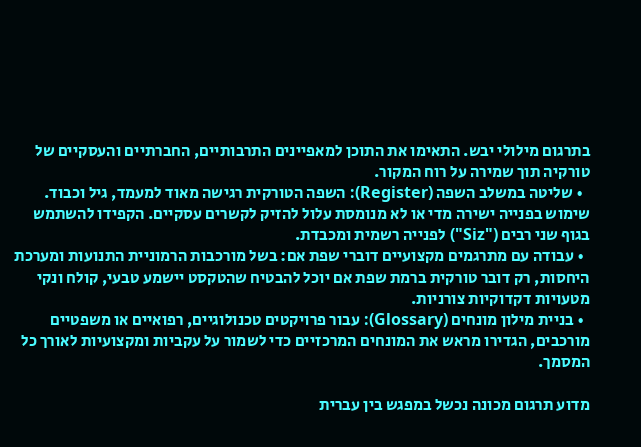בתרגום מילולי יבש. התאימו את התוכן למאפיינים התרבותיים, החברתיים והעסקיים של טורקיה תוך שמירה על רוח המקור.
  • שליטה במשלב השפה (Register): השפה הטורקית רגישה מאוד למעמד, גיל וכבוד. שימוש בפנייה ישירה מדי או לא מנומסת עלול להזיק לקשרים עסקיים. הקפידו להשתמש בגוף שני רבים ("Siz") לפנייה רשמית ומכבדת.
  • עבודה עם מתרגמים מקצועיים דוברי שפת אם: בשל מורכבות הרמוניית התנועות ומערכת היחסות, רק דובר טורקית ברמת שפת אם יוכל להבטיח שהטקסט יישמע טבעי, קולח ונקי מטעויות דקדוקיות צורניות.
  • בניית מילון מונחים (Glossary): עבור פרויקטים טכנולוגיים, רפואיים או משפטיים מורכבים, הגדירו מראש את המונחים המרכזיים כדי לשמור על עקביות ומקצועיות לאורך כל המסמך.

מדוע תרגום מכונה נכשל במפגש בין עברית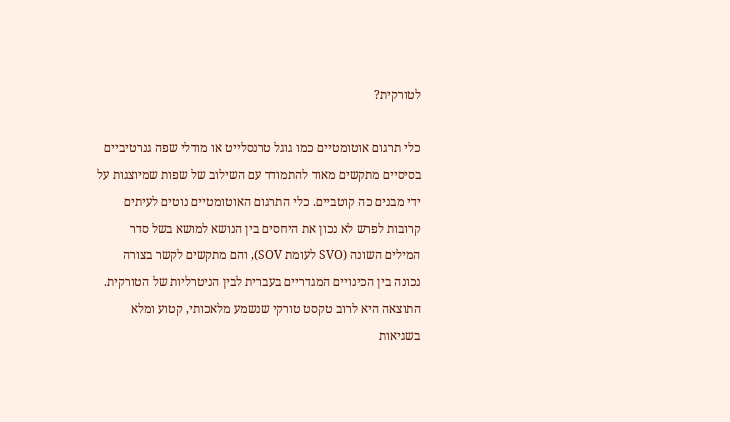לטורקית?

כלי תרגום אוטומטיים כמו גוגל טרנסלייט או מודלי שפה גנרטיביים בסיסיים מתקשים מאוד להתמודד עם השילוב של שפות שמיוצגות על ידי מבנים כה קוטביים. כלי התרגום האוטומטיים נוטים לעיתים קרובות לפרש לא נכון את היחסים בין הנושא למושא בשל סדר המילים השונה (SVO לעומת SOV), והם מתקשים לקשר בצורה נכונה בין הכינויים המגדריים בעברית לבין הניטרליות של הטורקית. התוצאה היא לרוב טקסט טורקי שנשמע מלאכותי, קטוע ומלא בשגיאות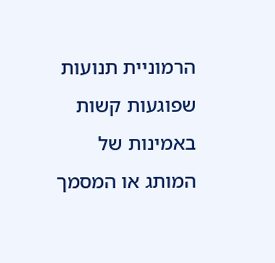הרמוניית תנועות שפוגעות קשות באמינות של המותג או המסמך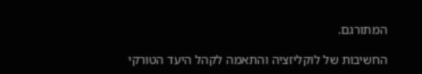המתורגם.

החשיבות של לוקליזציה והתאמה לקהל היעד הטורקי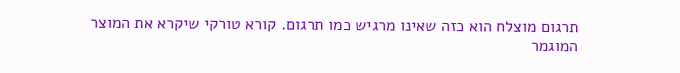תרגום מוצלח הוא כזה שאינו מרגיש כמו תרגום. קורא טורקי שיקרא את המוצר המוגמר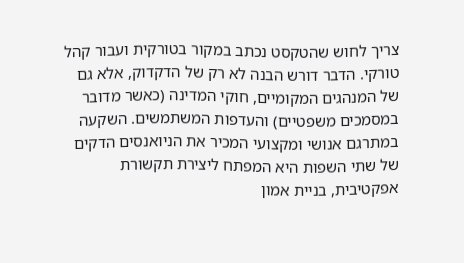צריך לחוש שהטקסט נכתב במקור בטורקית ועבור קהל טורקי. הדבר דורש הבנה לא רק של הדקדוק, אלא גם של המנהגים המקומיים, חוקי המדינה (כאשר מדובר במסמכים משפטיים) והעדפות המשתמשים. השקעה במתרגם אנושי ומקצועי המכיר את הניואנסים הדקים של שתי השפות היא המפתח ליצירת תקשורת אפקטיבית, בניית אמון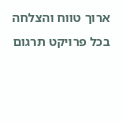ארוך טווח והצלחה בכל פרויקט תרגום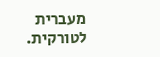מעברית לטורקית.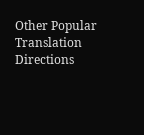Other Popular Translation Directions